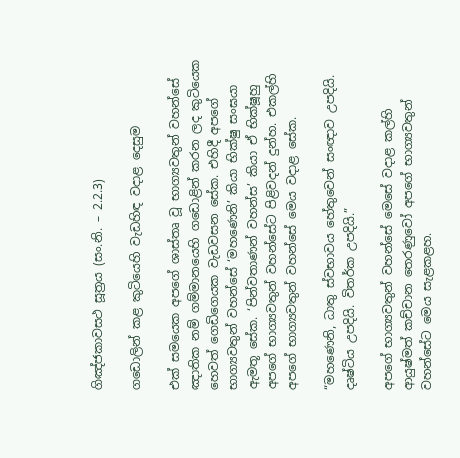ගිඤ්ජකාවසථ සූත්‍රය (සං.නි. – 2.2.3)

ගඩොලින් කළ කුටියෙහි වැඩහිඳ වදාළ දෙසුම

එක් සමයෙක අපගේ ශාස්තෘ වූ භාග්‍යවතුන් වහන්සේ ඤාතික නම් ගම්මානයෙහි ගඩොළින් කරන ලද කුටියෙක හෙවත් ගෙඩිගෙයක වැඩවසන සේක. එහිදී අපගේ භාග්‍යවතුන් වහන්සේ ‘මහණෙනි’ කියා භික්ෂු සංඝයා ඇමතූ සේක. ‘පින්වතාණන් වහන්ස’ කියා ඒ භික්ෂූහු අපගේ භාග්‍යවතුන් වහන්සේට පිළිවදන් දුන්හ. එකල්හි අපගේ භාග්‍යවතුන් වහන්සේ මෙය වදාළ සේක.

“මහණෙනි, ධාතු ස්වභාවය හේතුවෙන් සංඥාව උපදියි. දෘෂ්ටිය උපදියි. විතර්ක උපදියි.”

අපගේ භාග්‍යවතුන් වහන්සේ මෙසේ වදාළ කල්හි ආයුෂ්මත් කච්චාන තෙරණුවෝ අපගේ භාග්‍යවතුන් වහන්සේට මෙය සැළකළහ.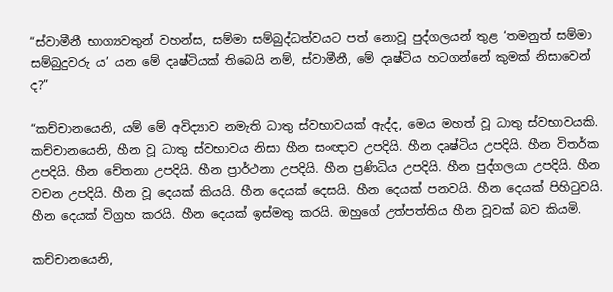“ස්වාමීනී භාග්‍යවතුන් වහන්ස, සම්මා සම්බුද්ධත්වයට පත් නොවූ පුද්ගලයන් තුළ ‘තමනුත් සම්මා සම්බුදුවරු ය’ යන මේ දෘෂ්ටියක් තිබෙයි නම්, ස්වාමීනී, මේ දෘෂ්ටිය හටගන්නේ කුමක් නිසාවෙන් ද?”

“කච්චානයෙනි, යම් මේ අවිද්‍යාව නමැති ධාතු ස්වභාවයක් ඇද්ද, මෙය මහත් වූ ධාතු ස්වභාවයකි. කච්චානයෙනි, හීන වූ ධාතු ස්වභාවය නිසා හීන සංඥාව උපදියි. හීන දෘෂ්ටිය උපදියි. හීන විතර්ක උපදියි. හීන චේතනා උපදියි. හීන ප්‍රාර්ථනා උපදියි. හීන ප්‍රණිධිය උපදියි. හීන පුද්ගලයා උපදියි. හීන වචන උපදියි. හීන වූ දෙයක් කියයි. හීන දෙයක් දෙසයි. හීන දෙයක් පනවයි. හීන දෙයක් පිහිටුවයි. හීන දෙයක් විග්‍රහ කරයි. හීන දෙයක් ඉස්මතු කරයි. ඔහුගේ උත්පත්තිය හීන වූවක් බව කියමි.

කච්චානයෙනි,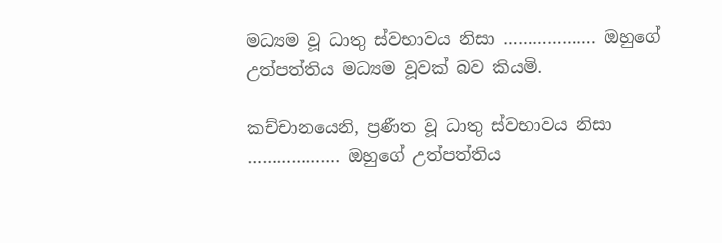මධ්‍යම වූ ධාතු ස්වභාවය නිසා ………………. ඔහුගේ උත්පත්තිය මධ්‍යම වූවක් බව කියමි.

කච්චානයෙනි, ප්‍රණීත වූ ධාතු ස්වභාවය නිසා ………………. ඔහුගේ උත්පත්තිය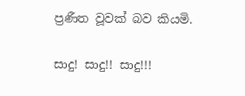ප්‍රණීත වූවක් බව කියමි.

සාදු! සාදු!! සාදු!!!